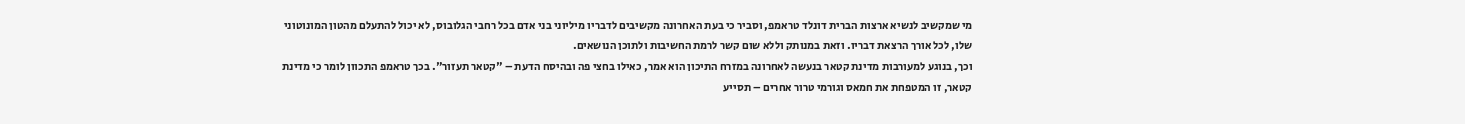מי שמקשיב לנשיא ארצות הברית דונלד טראמפ, וסביר כי בעת האחרונה מקשיבים לדבריו מיליוני בני אדם בכל רחבי הגלובוס, לא יכול להתעלם מהטון המונוטוני שלו, לכל אורך הרצאת דבריו. וזאת במנותק וללא שום קשר לרמת החשיבות ולתוכן הנושאים.
וכך, בנוגע למעורבות מדינת קטאר בנעשה לאחרונה במזרח התיכון הוא אמר, כאילו בחצי פה ובהיסח הדעת – "קטאר תעזור". בכך טראמפ התכוון לומר כי מדינת קטאר, זו המטפחת את חמאס וגורמי טרור אחרים – תסייע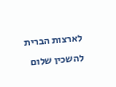לארצות הברית להשכין שלום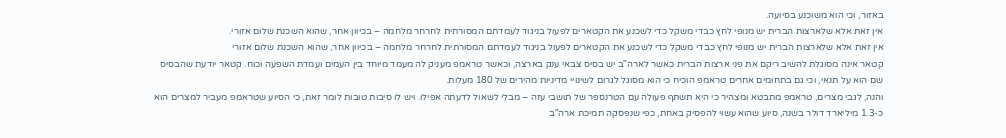באזור, וכי הוא משוכנע בסיועה.
אין זאת אלא שלארצות הברית יש מנופי לחץ כבדי משקל כדי לשכנע את הקטארים לפעול בניגוד לעמדתם המסורתית לחרחר מלחמה – בכיוון אחר, שהוא השכנת שלום אזורי.
אין זאת אלא שלארצות הברית יש מנופי לחץ כבדי משקל כדי לשכנע את הקטארים לפעול בניגוד לעמדתם המסורתית לחרחר מלחמה – בכיוון אחר, שהוא השכנת שלום אזורי
קטאר אינה מסוגלת להשיב ריקם את פני ארצות הברית כאשר לארה"ב יש בסיס צבאי ענק בארצה, וכאשר טראמפ מעניק לה מעמד מיוחד בין העמים ועמדת השפעה וכוח. קטאר יודעת שהבסיס שם הוא על תנאי, וכי גם בתחומים אחרים טראמפ הוכיח כי הוא מסוגל לגרום לשינויי מדיניות מהירים של 180 מעלות.
והנה, לגבי מצרים, טראמפ מתבטא ומצהיר כי היא תשתף פעולה עם הטרנספר של תושבי עזה – מבלי לשאול לדעתה אפילו. ויש לו סיבות טובות לומר זאת, כי הסיוע שטראמפ מעביר למצרים הוא כ-1.3 מיליארד דולר בשנה, סיוע שהוא עשוי להפסיק באחת, כפי שנפסקה תמיכת ארה"ב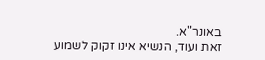באונר"א.
זאת ועוד, הנשיא אינו זקוק לשמוע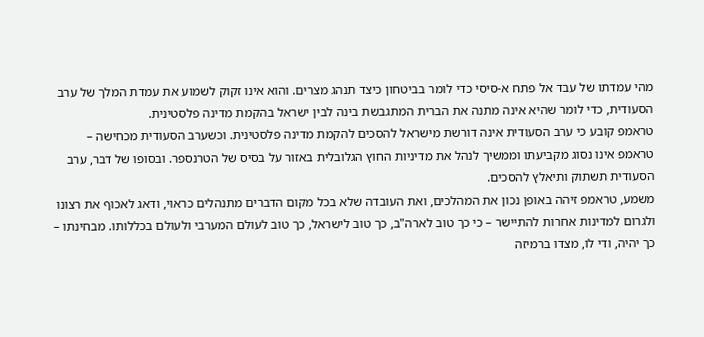מהי עמדתו של עבד אל פתח א-סיסי כדי לומר בביטחון כיצד תנהג מצרים. והוא אינו זקוק לשמוע את עמדת המלך של ערב הסעודית, כדי לומר שהיא אינה מתנה את הברית המתגבשת בינה לבין ישראל בהקמת מדינה פלסטינית.
טראמפ קובע כי ערב הסעודית אינה דורשת מישראל להסכים להקמת מדינה פלסטינית. וכשערב הסעודית מכחישה – טראמפ אינו נסוג מקביעתו וממשיך לנהל את מדיניות החוץ הגלובלית באזור על בסיס של הטרנספר. ובסופו של דבר, ערב הסעודית תשתוק ותיאלץ להסכים.
משמע, טראמפ זיהה באופן נכון את המהלכים, ואת העובדה שלא בכל מקום הדברים מתנהלים כראוי, ודאג לאכוף את רצונו ולגרום למדינות אחרות להתיישר – כי כך טוב לארה"ב, כך טוב לישראל, כך טוב לעולם המערבי ולעולם בכללותו. מבחינתו – כך יהיה, ודי לו, מצדו ברמיזה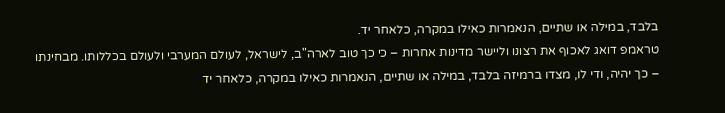בלבד, במילה או שתיים, הנאמרות כאילו במקרה, כלאחר יד.
טראמפ דואג לאכוף את רצונו וליישר מדינות אחרות – כי כך טוב לארה"ב, לישראל, לעולם המערבי ולעולם בכללותו. מבחינתו – כך יהיה, ודי לו, מצדו ברמיזה בלבד, במילה או שתיים, הנאמרות כאילו במקרה, כלאחר יד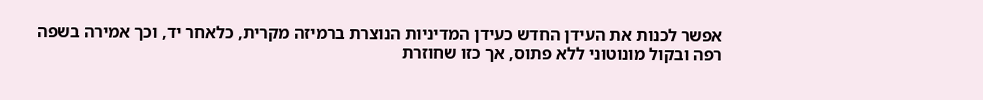אפשר לכנות את העידן החדש כעידן המדיניות הנוצרת ברמיזה מקרית, כלאחר יד, וכך אמירה בשפה רפה ובקול מונוטוני ללא פתוס, אך כזו שחוזרת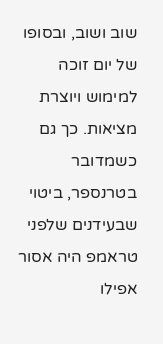שוב ושוב, ובסופו של יום זוכה למימוש ויוצרת מציאות. כך גם כשמדובר בטרנספר, ביטוי שבעידנים שלפני טראמפ היה אסור אפילו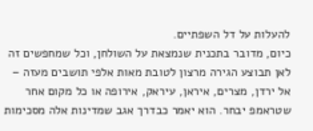להעלות על דל השפתיים.
כיום, מדובר בתכנית שנמצאת על השולחן, וכל שמחפשים זה לאן תבוצע הגירה מרצון לטובת מאות אלפי תושבים מעזה – אל ירדן, מצרים, איראן, עיראק, אירופה או כל מקום אחר שטראמפ יבחר. הוא יאמר כבדרך אגב שמדינות אלה מסכימות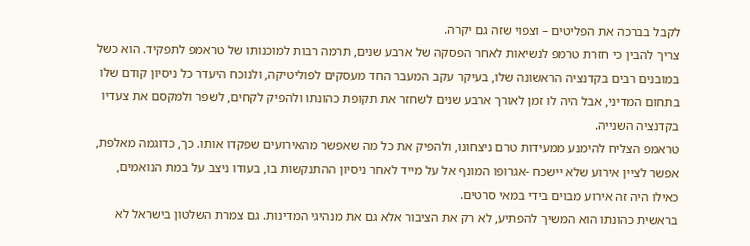לקבל בברכה את הפליטים – וצפוי שזה גם יקרה.
צריך להבין כי חזרת טרמפ לנשיאות לאחר הפסקה של ארבע שנים, תרמה רבות למוכנותו של טראמפ לתפקיד. הוא כשל במובנים רבים בקדנציה הראשונה שלו, בעיקר עקב המעבר החד מעסקים לפוליטיקה, ולנוכח היעדר כל ניסיון קודם שלו בתחום המדיני, אבל היה לו זמן לאורך ארבע שנים לשחזר את תקופת כהונתו ולהפיק לקחים, לשפר ולמקסם את צעדיו בקדנציה השנייה.
טראמפ הצליח להימנע ממעידות טרם ניצחונו, ולהפיק את כל מה שאפשר מהאירועים שפקדו אותו. כך, כדוגמה מאלפת, אפשר לציין אירוע שלא יישכח -אגרופו המונף אל על מייד לאחר ניסיון ההתנקשות בו, בעודו ניצב על במת הנואמים, כאילו היה זה אירוע מבוים בידי במאי סרטים.
בראשית כהונתו הוא המשיך להפתיע, לא רק את הציבור אלא גם את מנהיגי המדינות. גם צמרת השלטון בישראל לא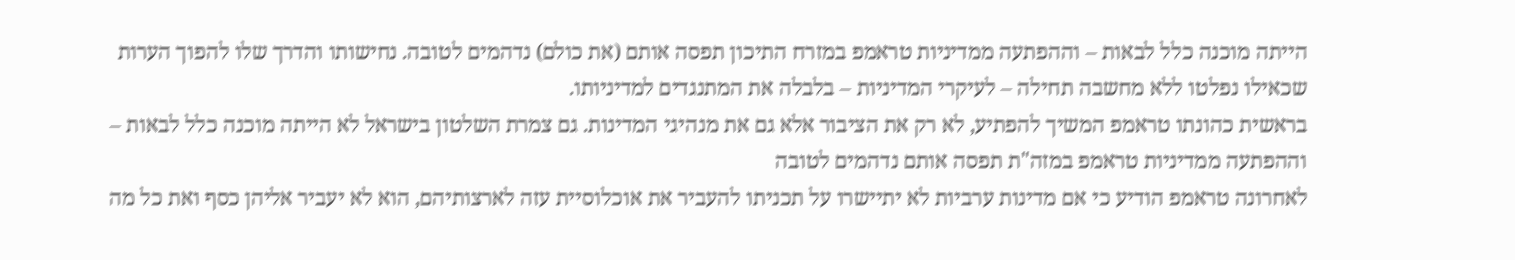הייתה מוכנה כלל לבאות – וההפתעה ממדיניות טראמפ במזרח התיכון תפסה אותם (את כולם) נדהמים לטובה. נחישותו והדרך שלו להפוך הערות שכאילו נפלטו ללא מחשבה תחילה – לעיקרי המדיניות – בלבלה את המתנגדים למדיניותו.
בראשית כהונתו טראמפ המשיך להפתיע, לא רק את הציבור אלא גם את מנהיגי המדינות. גם צמרת השלטון בישראל לא הייתה מוכנה כלל לבאות – וההפתעה ממדיניות טראמפ במזה"ת תפסה אותם נדהמים לטובה
לאחרונה טראמפ הודיע כי אם מדינות ערביות לא יתיישרו על תכניתו להעביר את אוכלוסיית עזה לארצותיהם, הוא לא יעביר אליהן כסף ואת כל מה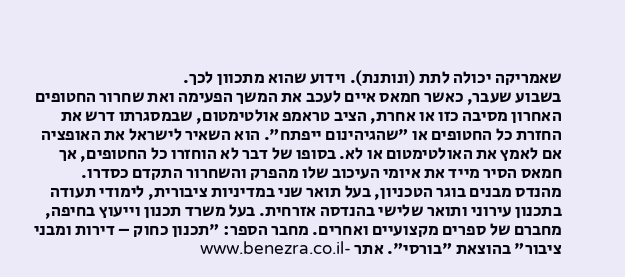שאמריקה יכולה לתת (ונותנת). וידוע שהוא מתכוון לכך.
בשבוע שעבר, כאשר חמאס איים לעכב את המשך הפעימה ואת שחרור החטופים האחרון מסיבה כזו או אחרת, הציב טראמפ אולטימטום, שבמסגרתו דרש את החזרת כל החטופים או "שהגיהינום ייפתח". הוא השאיר לישראל את האופציה אם לאמץ את האולטימטום או לא. בסופו של דבר לא הוחזרו כל החטופים, אך חמאס הסיר מייד את איומי העיכוב שלו מהפרק והשחרור התקדם כסדרו.
מהנדס מבנים בוגר הטכניון, בעל תואר שני במדיניות ציבורית, לימודי תעודה בתכנון עירוני ותואר שלישי בהנדסה אזרחית. בעל משרד תכנון וייעוץ בחיפה, מחברם של ספרים מקצועיים ואחרים. מחבר הספר: "תכנון כחוק – דירות ומבני ציבור" בהוצאת "בורסי". אתר -www.benezra.co.il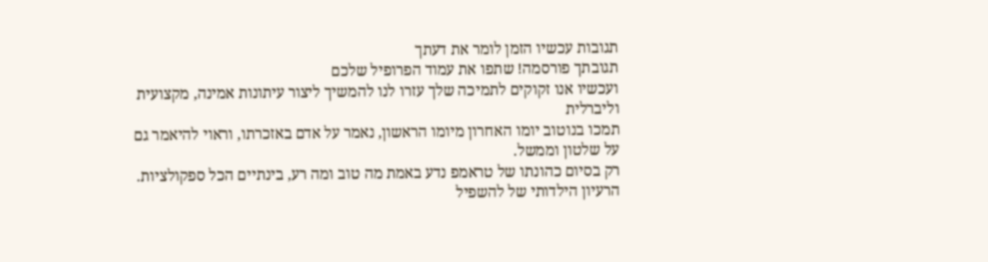תגובות עכשיו הזמן לומר את דעתך
תגובתך פורסמה! שתפו את עמוד הפרופיל שלכם
ועכשיו אנו זקוקים לתמיכה שלך עזרו לנו להמשיך ליצור עיתונות אמינה, מקצועית וליברלית
תמכו בנוטוב יומו האחרון מיומו הראשון, נאמר על אדם באזכרתו, וראוי להיאמר גם על שלטון וממשל.
רק בסיום כהונתו של טראמפ נדע באמת מה טוב ומה רע, בינתיים הכל ספקולציות.
הרעיון הילדותי של להשפיל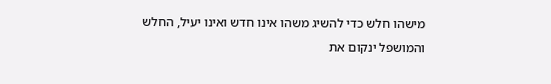מישהו חלש כדי להשיג משהו אינו חדש ואינו יעיל, החלש והמושפל ינקום את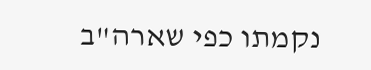נקמתו כפי שארה"ב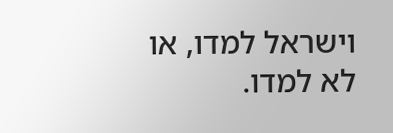וישראל למדו, או לא למדו.